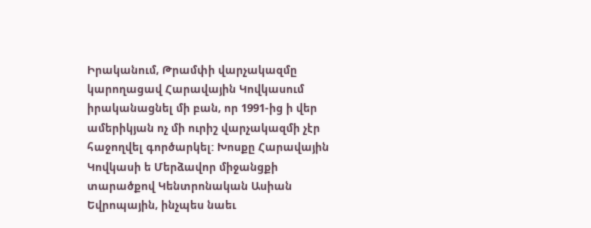Իրականում, Թրամփի վարչակազմը կարողացավ Հարավային Կովկասում իրականացնել մի բան, որ 1991-ից ի վեր ամերիկյան ոչ մի ուրիշ վարչակազմի չէր հաջողվել գործարկել: Խոսքը Հարավային Կովկասի ե Մերձավոր միջանցքի տարածքով Կենտրոնական Ասիան Եվրոպային, ինչպես նաեւ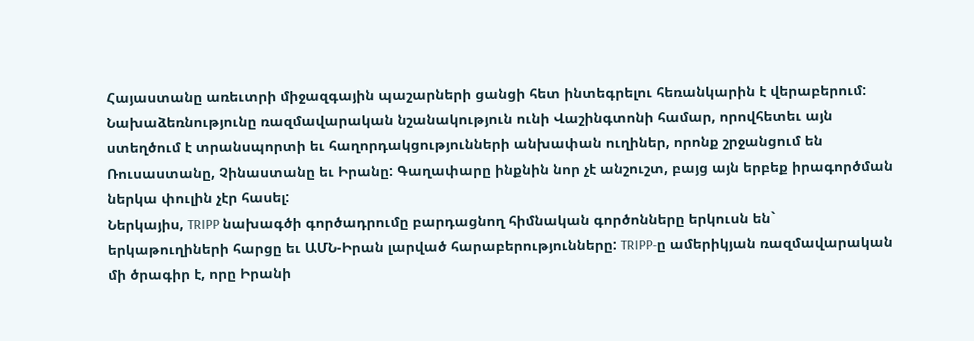Հայաստանը առեւտրի միջազգային պաշարների ցանցի հետ ինտեգրելու հեռանկարին է վերաբերում: Նախաձեռնությունը ռազմավարական նշանակություն ունի Վաշինգտոնի համար, որովհետեւ այն ստեղծում է տրանսպորտի եւ հաղորդակցությունների անխափան ուղիներ, որոնք շրջանցում են Ռուսաստանը, Չինաստանը եւ Իրանը: Գաղափարը ինքնին նոր չէ անշուշտ, բայց այն երբեք իրագործման ներկա փուլին չէր հասել:
Ներկայիս, TRIPP նախագծի գործադրումը բարդացնող հիմնական գործոնները երկուսն են` երկաթուղիների հարցը եւ ԱՄՆ-Իրան լարված հարաբերությունները: TRIPP-ը ամերիկյան ռազմավարական մի ծրագիր է, որը Իրանի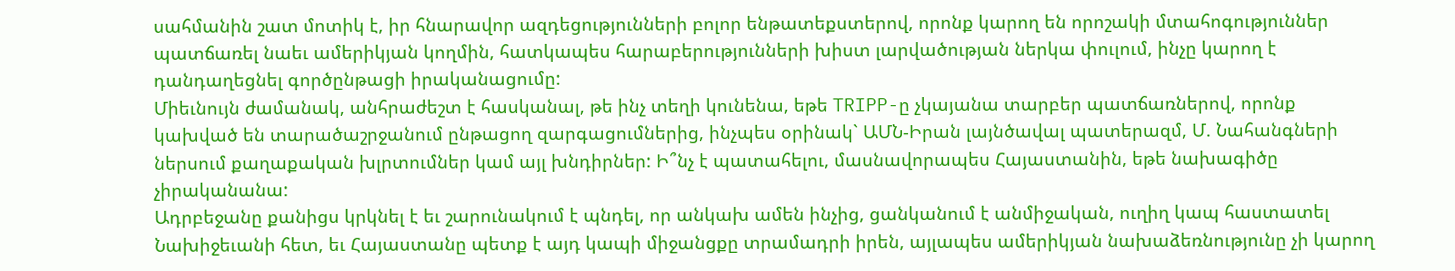սահմանին շատ մոտիկ է, իր հնարավոր ազդեցությունների բոլոր ենթատեքստերով, որոնք կարող են որոշակի մտահոգություններ պատճառել նաեւ ամերիկյան կողմին, հատկապես հարաբերությունների խիստ լարվածության ներկա փուլում, ինչը կարող է դանդաղեցնել գործընթացի իրականացումը:
Միեւնույն ժամանակ, անհրաժեշտ է հասկանալ, թե ինչ տեղի կունենա, եթե TRIPP-ը չկայանա տարբեր պատճառներով, որոնք կախված են տարածաշրջանում ընթացող զարգացումներից, ինչպես օրինակ` ԱՄՆ-Իրան լայնծավալ պատերազմ, Մ. Նահանգների ներսում քաղաքական խլրտումներ կամ այլ խնդիրներ: Ի՞նչ է պատահելու, մասնավորապես Հայաստանին, եթե նախագիծը չիրականանա:
Ադրբեջանը քանիցս կրկնել է եւ շարունակում է պնդել, որ անկախ ամեն ինչից, ցանկանում է անմիջական, ուղիղ կապ հաստատել Նախիջեւանի հետ, եւ Հայաստանը պետք է այդ կապի միջանցքը տրամադրի իրեն, այլապես ամերիկյան նախաձեռնությունը չի կարող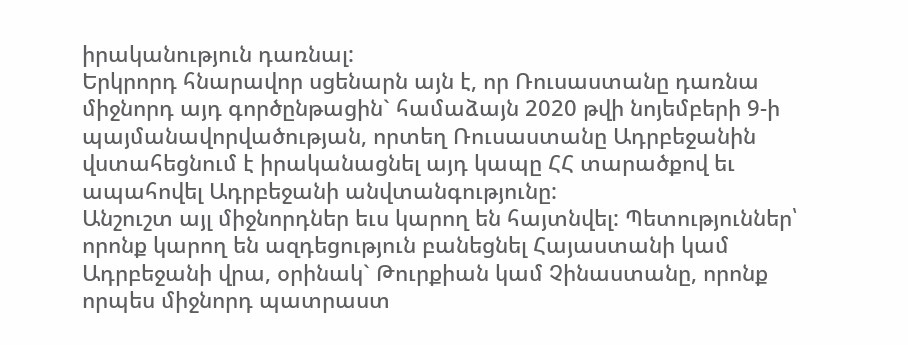իրականություն դառնալ:
Երկրորդ հնարավոր սցենարն այն է, որ Ռուսաստանը դառնա միջնորդ այդ գործընթացին` համաձայն 2020 թվի նոյեմբերի 9-ի պայմանավորվածության, որտեղ Ռուսաստանը Ադրբեջանին վստահեցնում է իրականացնել այդ կապը ՀՀ տարածքով եւ ապահովել Ադրբեջանի անվտանգությունը:
Անշուշտ այլ միջնորդներ եւս կարող են հայտնվել: Պետություններ՝ որոնք կարող են ազդեցություն բանեցնել Հայաստանի կամ Ադրբեջանի վրա, օրինակ` Թուրքիան կամ Չինաստանը, որոնք որպես միջնորդ պատրաստ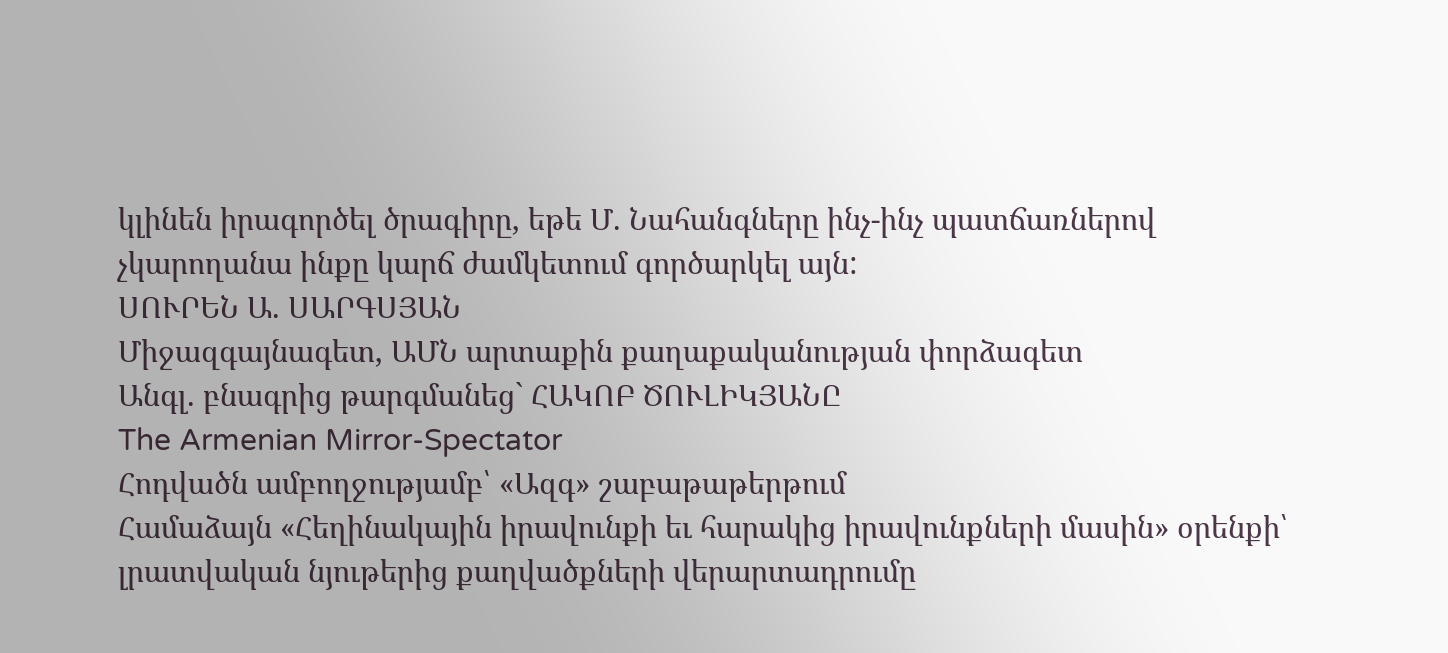կլինեն իրագործել ծրագիրը, եթե Մ. Նահանգները ինչ-ինչ պատճառներով չկարողանա ինքը կարճ ժամկետում գործարկել այն:
ՍՈՒՐԵՆ Ա. ՍԱՐԳՍՅԱՆ
Միջազգայնագետ, ԱՄՆ արտաքին քաղաքականության փորձագետ
Անգլ. բնագրից թարգմանեց` ՀԱԿՈԲ ԾՈՒԼԻԿՅԱՆԸ
The Armenian Mirror-Spectator
Հոդվածն ամբողջությամբ՝ «Ազգ» շաբաթաթերթում
Համաձայն «Հեղինակային իրավունքի եւ հարակից իրավունքների մասին» օրենքի՝ լրատվական նյութերից քաղվածքների վերարտադրումը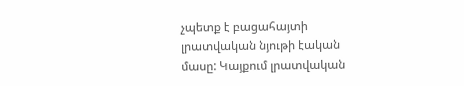չպետք է բացահայտի լրատվական նյութի էական մասը: Կայքում լրատվական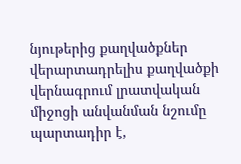նյութերից քաղվածքներ վերարտադրելիս քաղվածքի վերնագրում լրատվական միջոցի անվանման նշումը պարտադիր է,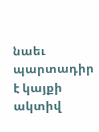նաեւ պարտադիր է կայքի ակտիվ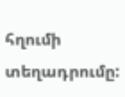հղումի տեղադրումը: